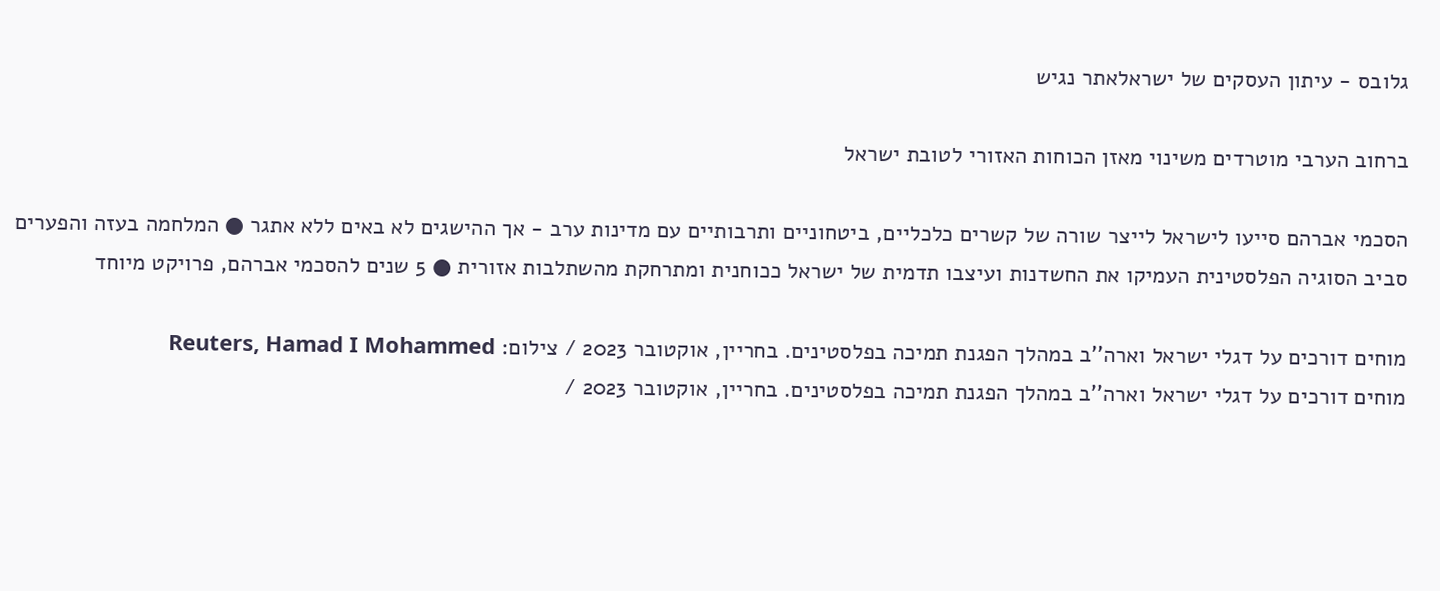גלובס - עיתון העסקים של ישראלאתר נגיש

ברחוב הערבי מוטרדים משינוי מאזן הכוחות האזורי לטובת ישראל

הסכמי אברהם סייעו לישראל לייצר שורה של קשרים כלכליים, ביטחוניים ותרבותיים עם מדינות ערב - אך ההישגים לא באים ללא אתגר ● המלחמה בעזה והפערים סביב הסוגיה הפלסטינית העמיקו את החשדנות ועיצבו תדמית של ישראל ככוחנית ומתרחקת מהשתלבות אזורית ● 5 שנים להסכמי אברהם, פרויקט מיוחד

מוחים דורכים על דגלי ישראל וארה''ב במהלך הפגנת תמיכה בפלסטינים. בחריין, אוקטובר 2023 / צילום: Reuters, Hamad I Mohammed
מוחים דורכים על דגלי ישראל וארה''ב במהלך הפגנת תמיכה בפלסטינים. בחריין, אוקטובר 2023 /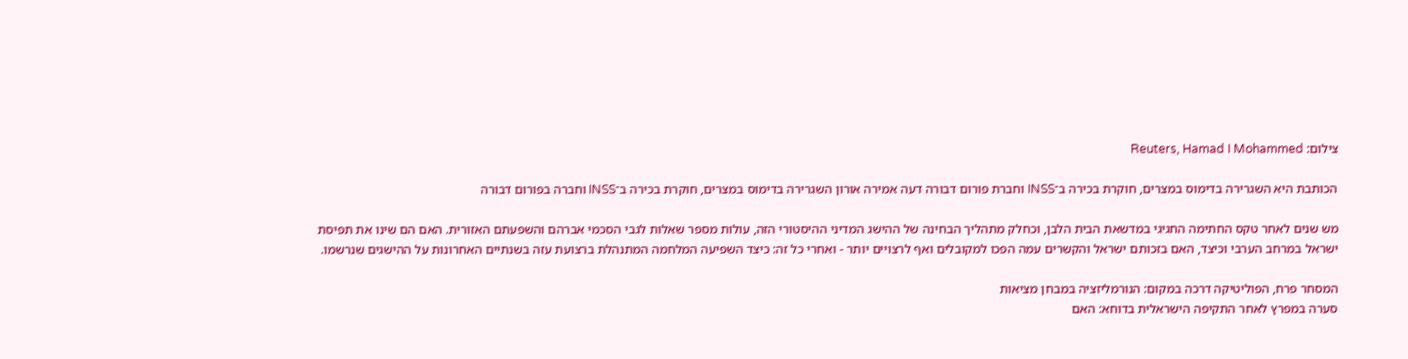צילום: Reuters, Hamad I Mohammed

הכותבת היא השגרירה בדימוס במצרים, חוקרת בכירה ב־INSS וחברת פורום דבורה דעה אמירה אורון השגרירה בדימוס במצרים, חוקרת בכירה ב־INSS וחברה בפורום דבורה

מש שנים לאחר טקס החתימה החגיגי במדשאת הבית הלבן, וכחלק מתהליך הבחינה של ההישג המדיני ההיסטורי הזה, עולות מספר שאלות לגבי הסכמי אברהם והשפעתם האזורית. האם הם שינו את תפיסת ישראל במרחב הערבי וכיצד, האם בזכותם ישראל והקשרים עמה הפכו למקובלים ואף לרצויים יותר - ואחרי כל זה: כיצד השפיעה המלחמה המתנהלת ברצועת עזה בשנתיים האחרונות על ההישגים שנרשמו.

המסחר פרח, הפוליטיקה דרכה במקום: הנורמליזציה במבחן מציאות
סערה במפרץ לאחר התקיפה הישראלית בדוחא: האם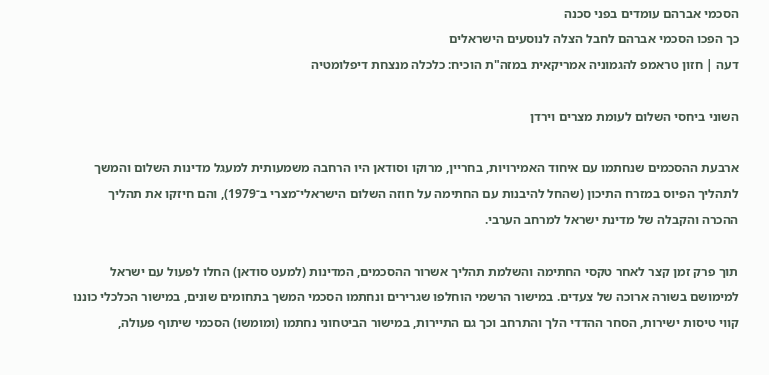הסכמי אברהם עומדים בפני סכנה
כך הפכו הסכמי אברהם לחבל הצלה לנוסעים הישראלים
דעה | חזון טראמפ להגמוניה אמריקאית במזה"ת הוכיח: כלכלה מנצחת דיפלומטיה

השוני ביחסי השלום לעומת מצרים וירדן

ארבעת ההסכמים שנחתמו עם איחוד האמירויות, בחריין, מרוקו וסודאן היו הרחבה משמעותית למעגל מדינות השלום והמשך לתהליך הפיוס במזרח התיכון (שהחל להיבנות עם החתימה על חוזה השלום הישראלי־מצרי ב־1979), והם חיזקו את תהליך ההכרה והקבלה של מדינת ישראל למרחב הערבי.

תוך פרק זמן קצר לאחר טקסי החתימה והשלמת תהליך אשרור ההסכמים, המדינות (למעט סודאן) החלו לפעול עם ישראל למימושם בשורה ארוכה של צעדים. במישור הרשמי הוחלפו שגרירים ונחתמו הסכמי המשך בתחומים שונים, במישור הכלכלי כוננו קווי טיסות ישירות, הסחר ההדדי הלך והתרחב וכך גם התיירות, במישור הביטחוני נחתמו (ומומשו) הסכמי שיתוף פעולה,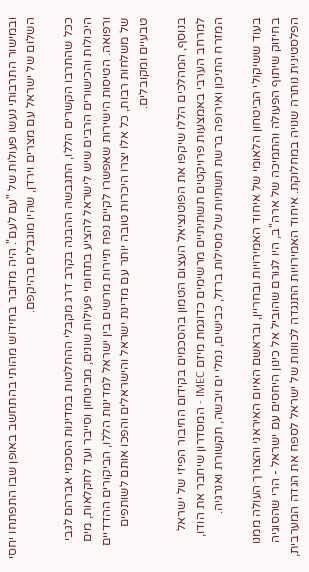ובמישור התרבותי נעשו פעולות של "עם לעם". היה מדובר בחידוש מהותי בהתחשב באופן שבו התפתחו יחסי השלום של ישראל עם מצרים וירדן, שהיו מוגבלים בהיקפם.

ככל שהתרבו הקשרים הללו, התגבשה ההבנה בקרב דרג מקבלי ההחלטות במדינות הסכמי אברהם לגבי היכולות והכישורים הרבים שיש לישראל להציע בתחומי פעילות שונים, מביטחון וסייבר ועד לחקלאות, מים ורפואה. הטיסות הישירות שאפשרו לקיים נפח תיירות מרשים בין ישראל למדינות הללו, הביקורים ההדדיים של משלחות רבות, כל אלו יצרו היכרות טובה יותר עם מדינת ישראל והישראלים והפכו אותם לשותפים טבעיים ומקובלים.

בנוסף, המהלכים הללו שיקפו את הפוטנציאל העצום הטמון בהסכמים בקידום החיבור הפיזי של ישראל למרחב הערבי באמצעות פרויקטים תשתיתיים מרשימים כדוגמת מיזם IMEC - המסדרון שיחבר את הודו, המזרח התיכון ואירופה ברשת תשתיות של מסילות ברזל, כבישים, נמלי ים ויבשה, תקשורת ואנרגיה.

בעוד ששיקולי הביטחון הלאומי של איחוד האמירויות ובחריין, ובראשם האיום האיראני והצורך העולה ממנו בחיזוק שיתוף הפעולה והתמיכה של ארה"ב, היו לגורם שהוביל אל כינון היחסים עם ישראל - הרי שהסוגיה הפלסטינית נותרה שנויה במחלוקת. איחוד האמירויות התנגדה לכוונות של ישראל לספח את הגדה המערבית,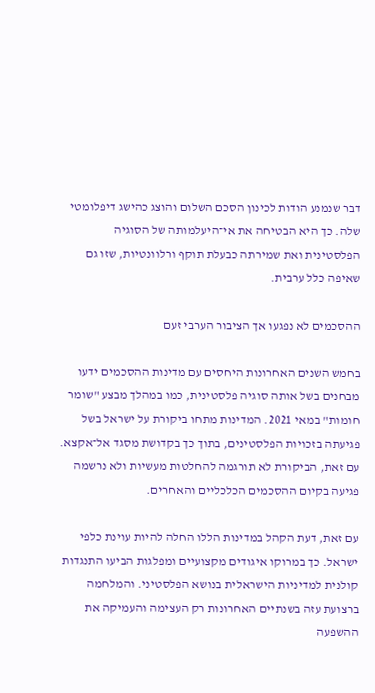דבר שנמנע הודות לכינון הסכם השלום והוצג כהישג דיפלומטי שלה. כך היא הבטיחה את אי־היעלמותה של הסוגיה הפלסטינית ואת שמירתה כבעלת תוקף ורלוונטיות, שזו גם שאיפה כלל ערבית.

ההסכמים לא נפגעו אך הציבור הערבי זעם

בחמש השנים האחרונות היחסים עם מדינות ההסכמים ידעו מבחנים בשל אותה סוגיה פלסטינית, כמו במהלך מבצע "שומר חומות" במאי 2021. המדינות מתחו ביקורת על ישראל בשל פגיעתה בזכויות הפלסטינים, בתוך כך בקדושת מסגד אל־אקצא. עם זאת, הביקורת לא תורגמה להחלטות מעשיות ולא נרשמה פגיעה בקיום ההסכמים הכלכליים והאחרים.

עם זאת, דעת הקהל במדינות הללו החלה להיות עוינת כלפי ישראל. כך במרוקו איגודים מקצועיים ומפלגות הביעו התנגדות קולנית למדיניות הישראלית בנושא הפלסטיני. והמלחמה ברצועת עזה בשנתיים האחרונות רק העצימה והעמיקה את ההשפעה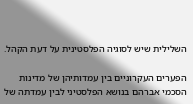השלילית שיש לסוגיה הפלסטינית על דעת הקהל.

הפערים העקרוניים בין עמדותיהן של מדינות הסכמי אברהם בנושא הפלסטיני לבין עמדתה של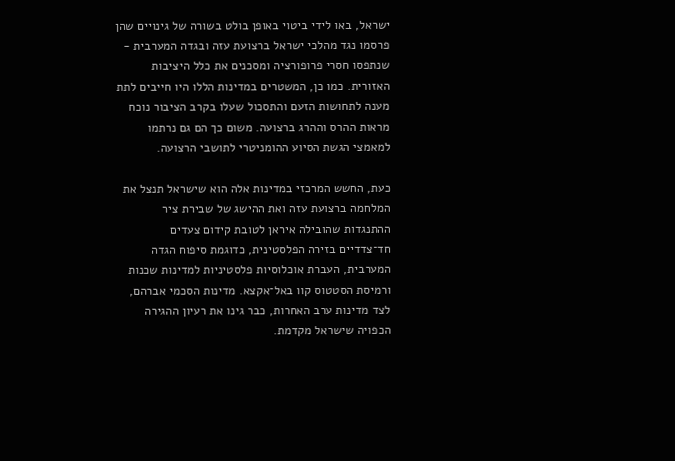ישראל, באו לידי ביטוי באופן בולט בשורה של גינויים שהן פרסמו נגד מהלכי ישראל ברצועת עזה ובגדה המערבית - שנתפסו חסרי פרופורציה ומסכנים את כלל היציבות האזורית. כמו כן, המשטרים במדינות הללו היו חייבים לתת מענה לתחושות הזעם והתסכול שעלו בקרב הציבור נוכח מראות ההרס וההרג ברצועה. משום כך הם גם נרתמו למאמצי הגשת הסיוע ההומניטרי לתושבי הרצועה.

כעת, החשש המרכזי במדינות אלה הוא שישראל תנצל את המלחמה ברצועת עזה ואת ההישג של שבירת ציר ההתנגדות שהובילה איראן לטובת קידום צעדים חד־צדדיים בזירה הפלסטינית, כדוגמת סיפוח הגדה המערבית, העברת אוכלוסיות פלסטיניות למדינות שכנות ורמיסת הסטטוס קוו באל־אקצא. מדינות הסכמי אברהם, לצד מדינות ערב האחרות, כבר גינו את רעיון ההגירה הכפויה שישראל מקדמת.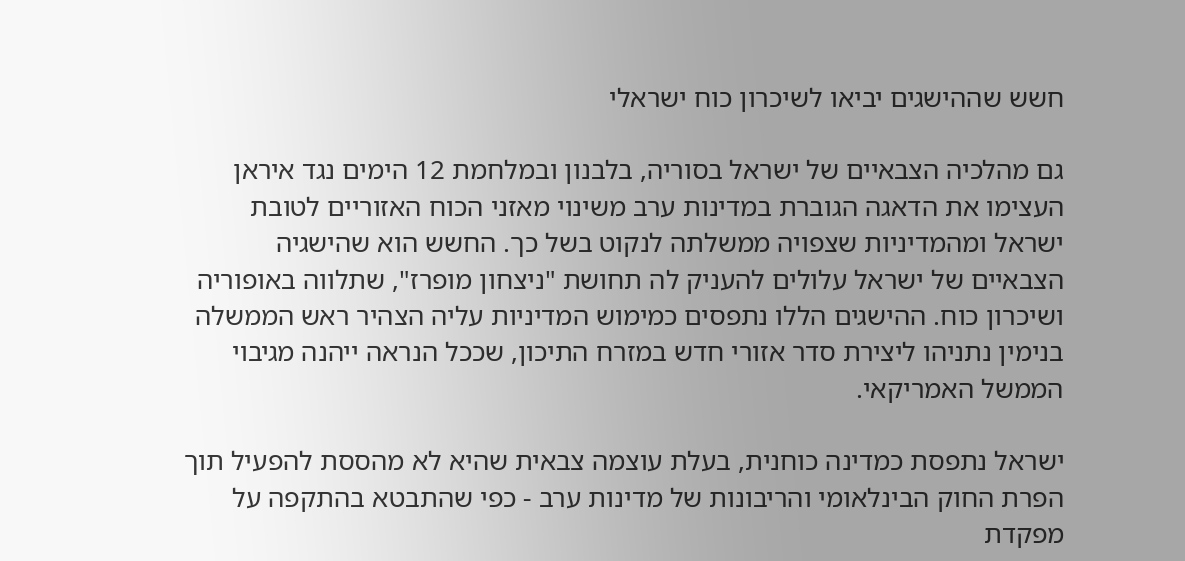חשש שההישגים יביאו לשיכרון כוח ישראלי

גם מהלכיה הצבאיים של ישראל בסוריה, בלבנון ובמלחמת 12 הימים נגד איראן העצימו את הדאגה הגוברת במדינות ערב משינוי מאזני הכוח האזוריים לטובת ישראל ומהמדיניות שצפויה ממשלתה לנקוט בשל כך. החשש הוא שהישגיה הצבאיים של ישראל עלולים להעניק לה תחושת "ניצחון מופרז", שתלווה באופוריה ושיכרון כוח. ההישגים הללו נתפסים כמימוש המדיניות עליה הצהיר ראש הממשלה בנימין נתניהו ליצירת סדר אזורי חדש במזרח התיכון, שככל הנראה ייהנה מגיבוי הממשל האמריקאי.

ישראל נתפסת כמדינה כוחנית, בעלת עוצמה צבאית שהיא לא מהססת להפעיל תוך הפרת החוק הבינלאומי והריבונות של מדינות ערב - כפי שהתבטא בהתקפה על מפקדת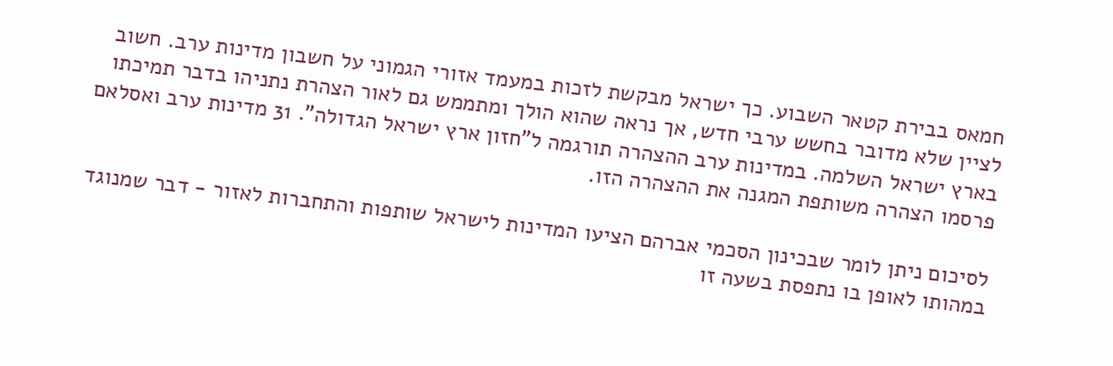חמאס בבירת קטאר השבוע. כך ישראל מבקשת לזכות במעמד אזורי הגמוני על חשבון מדינות ערב. חשוב לציין שלא מדובר בחשש ערבי חדש, אך נראה שהוא הולך ומתממש גם לאור הצהרת נתניהו בדבר תמיכתו בארץ ישראל השלמה. במדינות ערב ההצהרה תורגמה ל"חזון ארץ ישראל הגדולה". 31 מדינות ערב ואסלאם פרסמו הצהרה משותפת המגנה את ההצהרה הזו.

לסיכום ניתן לומר שבכינון הסכמי אברהם הציעו המדינות לישראל שותפות והתחברות לאזור - דבר שמנוגד במהותו לאופן בו נתפסת בשעה זו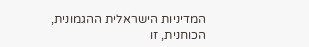המדיניות הישראלית ההגמונית, הכוחנית, זו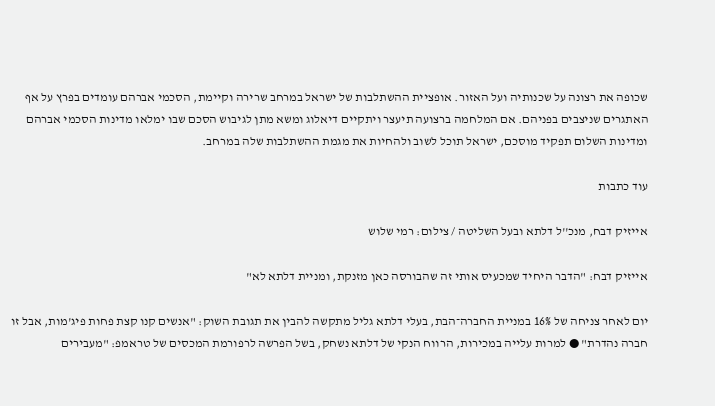שכופה את רצונה על שכנותיה ועל האזור. אופציית ההשתלבות של ישראל במרחב שרירה וקיימת, הסכמי אברהם עומדים בפרץ על אף האתגרים שניצבים בפניהם. אם המלחמה ברצועה תיעצר ויתקיים דיאלוג ומשא מתן לגיבוש הסכם שבו ימלאו מדינות הסכמי אברהם ומדינות השלום תפקיד מוסכם, ישראל תוכל לשוב ולהחיות את מגמת ההשתלבות שלה במרחב.

עוד כתבות

אייזיק דבח, מנכ''ל דלתא ובעל השליטה / צילום: רמי שלוש

אייזיק דבח: "הדבר היחיד שמכעיס אותי זה שהבורסה כאן מזנקת, ומניית דלתא לא"

יום לאחר צניחה של 16% במניית החברה־הבת, בעלי דלתא גליל מתקשה להבין את תגובת השוק: "אנשים קנו קצת פחות פיג'מות, אבל זו חברה נהדרת" ● למרות עלייה במכירות, הרווח הנקי של דלתא נשחק, בשל הפרשה לרפורמת המכסים של טראמפ: "מעבירים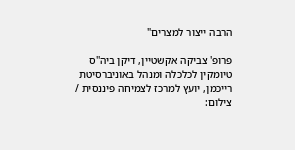הרבה ייצור למצרים"

פרופ' צביקה אקשטיין, דיקן ביה''ס טיומקין לכלכלה ומנהל באוניברסיטת רייכמן, יועץ למרכז לצמיחה פיננסית / צילום: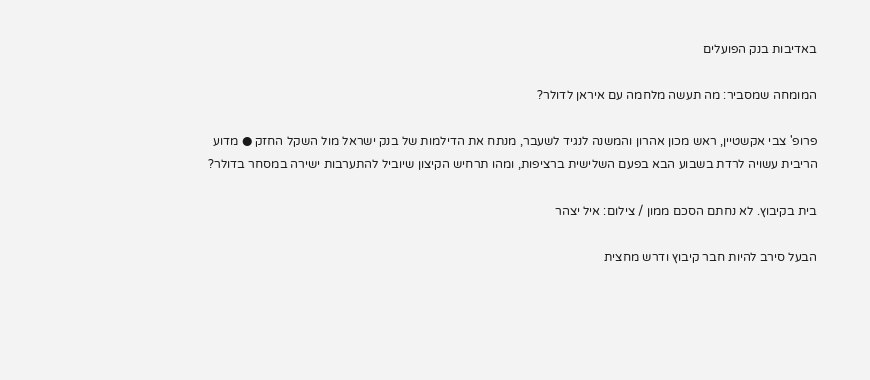באדיבות בנק הפועלים

המומחה שמסביר: מה תעשה מלחמה עם איראן לדולר?

פרופ' צבי אקשטיין, ראש מכון אהרון והמשנה לנגיד לשעבר, מנתח את הדילמות של בנק ישראל מול השקל החזק ● מדוע הריבית עשויה לרדת בשבוע הבא בפעם השלישית ברציפות, ומהו תרחיש הקיצון שיוביל להתערבות ישירה במסחר בדולר?

בית בקיבוץ. לא נחתם הסכם ממון / צילום: איל יצהר

הבעל סירב להיות חבר קיבוץ ודרש מחצית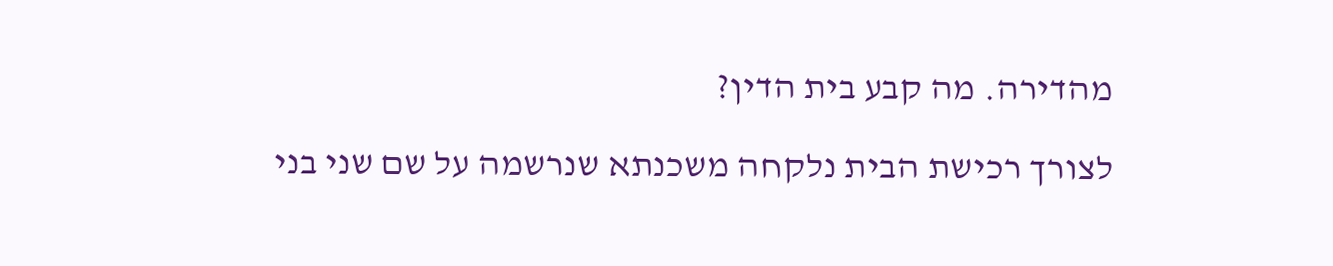מהדירה. מה קבע בית הדין?

לצורך רכישת הבית נלקחה משכנתא שנרשמה על שם שני בני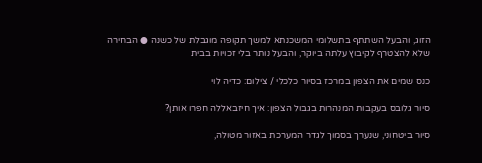הזוג, והבעל השתתף בתשלומי המשכנתא למשך תקופה מוגבלת של כשנה ● הבחירה שלא להצטרף לקיבוץ עלתה ביוקר, והבעל נותר בלי זכויות בבית

כנס שמים את הצפון במרכז בסיור כלכלי / צילום: כדיה לוי

סיור גלובס בעקבות המנהרות בגבול הצפון: איך חיזבאללה חפרו אותן?

סיור ביטחוני, שנערך בסמוך לגדר המערכת באזור מטולה,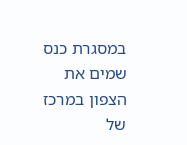במסגרת כנס שמים את הצפון במרכז של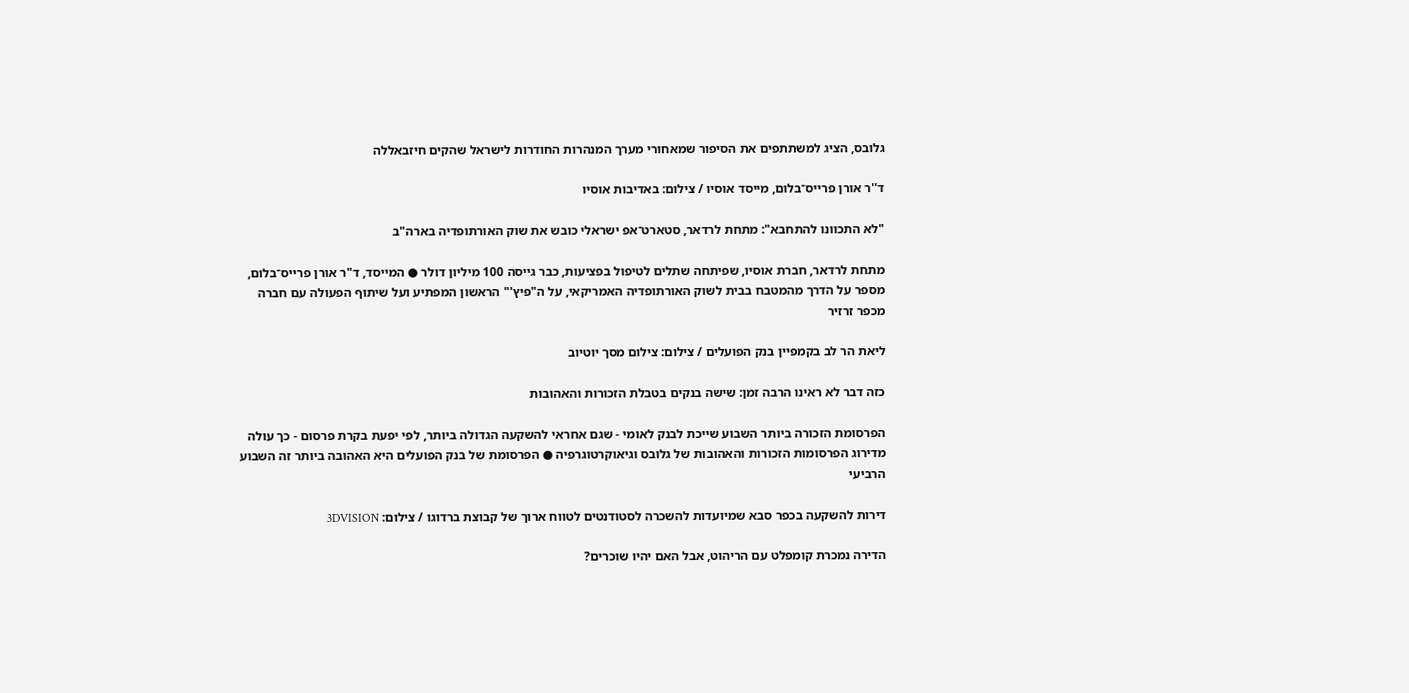גלובס, הציג למשתתפים את הסיפור שמאחורי מערך המנהרות החודרות לישראל שהקים חיזבאללה

ד''ר אורן פרייס־בלום, מייסד אוסיו / צילום: באדיבות אוסיו

"לא התכוונו להתחבא": מתחת לרדאר, סטארט־אפ ישראלי כובש את שוק האורתופדיה בארה"ב

מתחת לרדאר, חברת אוסיו, שפיתחה שתלים לטיפול בפציעות, כבר גייסה 100 מיליון דולר ● המייסד, ד"ר אורן פרייס־בלום, מספר על הדרך מהמטבח בבית לשוק האורתופדיה האמריקאי, על ה"פיץ'" הראשון המפתיע ועל שיתוף הפעולה עם חברה מכפר זרזיר

ליאת הר לב בקמפיין בנק הפועלים / צילום: צילום מסך יוטיוב

כזה דבר לא ראינו הרבה זמן: שישה בנקים בטבלת הזכורות והאהובות

הפרסומת הזכורה ביותר השבוע שייכת לבנק לאומי - שגם אחראי להשקעה הגדולה ביותר, לפי יפעת בקרת פרסום - כך עולה מדירוג הפרסומות הזכורות והאהובות של גלובס וגיאוקרטוגרפיה ● הפרסומת של בנק הפועלים היא האהובה ביותר זה השבוע הרביעי

דירות להשקעה בכפר סבא שמיועדות להשכרה לסטודנטים לטווח ארוך של קבוצת ברדוגו / צילום: 3DVISION

הדירה נמכרת קומפלט עם הריהוט, אבל האם יהיו שוכרים?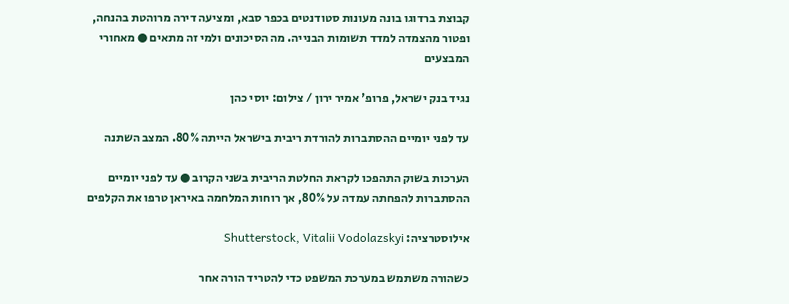קבוצת ברדוגו בונה מעונות סטודנטים בכפר סבא, ומציעה דירה מרוהטת בהנחה, ופטור מהצמדה למדד תשומות הבנייה. מה הסיכונים ולמי זה מתאים ● מאחורי המבצעים

נגיד בנק ישראל, פרופ' אמיר ירון / צילום: יוסי כהן

עד לפני יומיים ההסתברות להורדת ריבית בישראל הייתה 80%. המצב השתנה

הערכות בשוק התהפכו לקראת החלטת הריבית בשני הקרוב ● עד לפני יומיים ההסתברות להפחתה עמדה על 80%, אך רוחות המלחמה באיראן טרפו את הקלפים

אילוסטרציה: Shutterstock, Vitalii Vodolazskyi

כשהורה משתמש במערכת המשפט כדי להטריד הורה אחר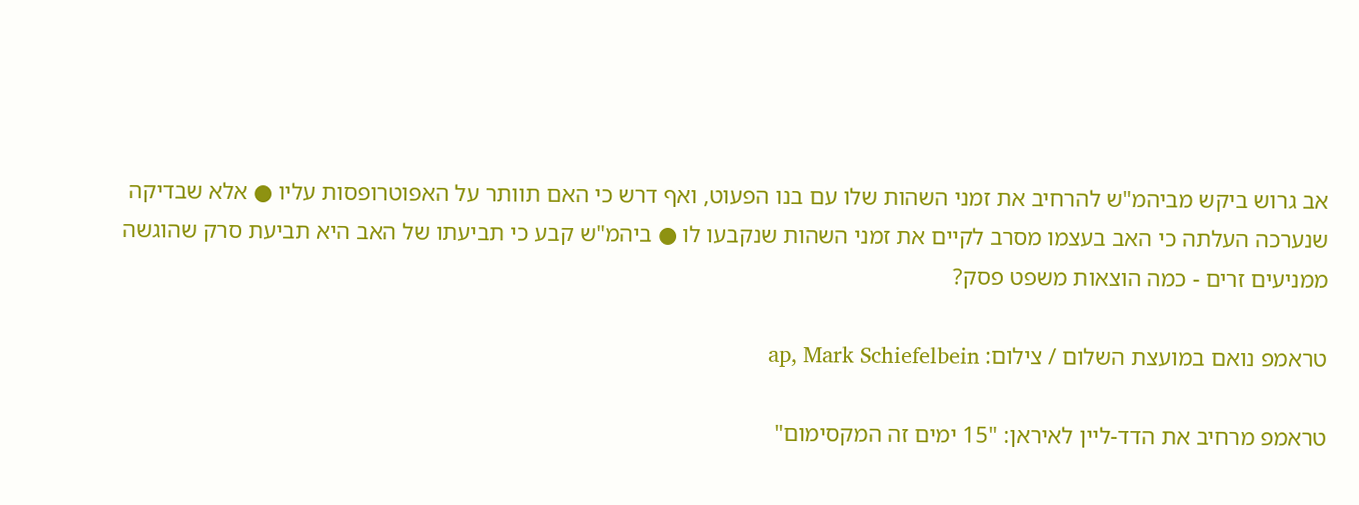אב גרוש ביקש מביהמ"ש להרחיב את זמני השהות שלו עם בנו הפעוט, ואף דרש כי האם תוותר על האפוטרופסות עליו ● אלא שבדיקה שנערכה העלתה כי האב בעצמו מסרב לקיים את זמני השהות שנקבעו לו ● ביהמ"ש קבע כי תביעתו של האב היא תביעת סרק שהוגשה ממניעים זרים - כמה הוצאות משפט פסק?

טראמפ נואם במועצת השלום / צילום: ap, Mark Schiefelbein

טראמפ מרחיב את הדד-ליין לאיראן: "15 ימים זה המקסימום"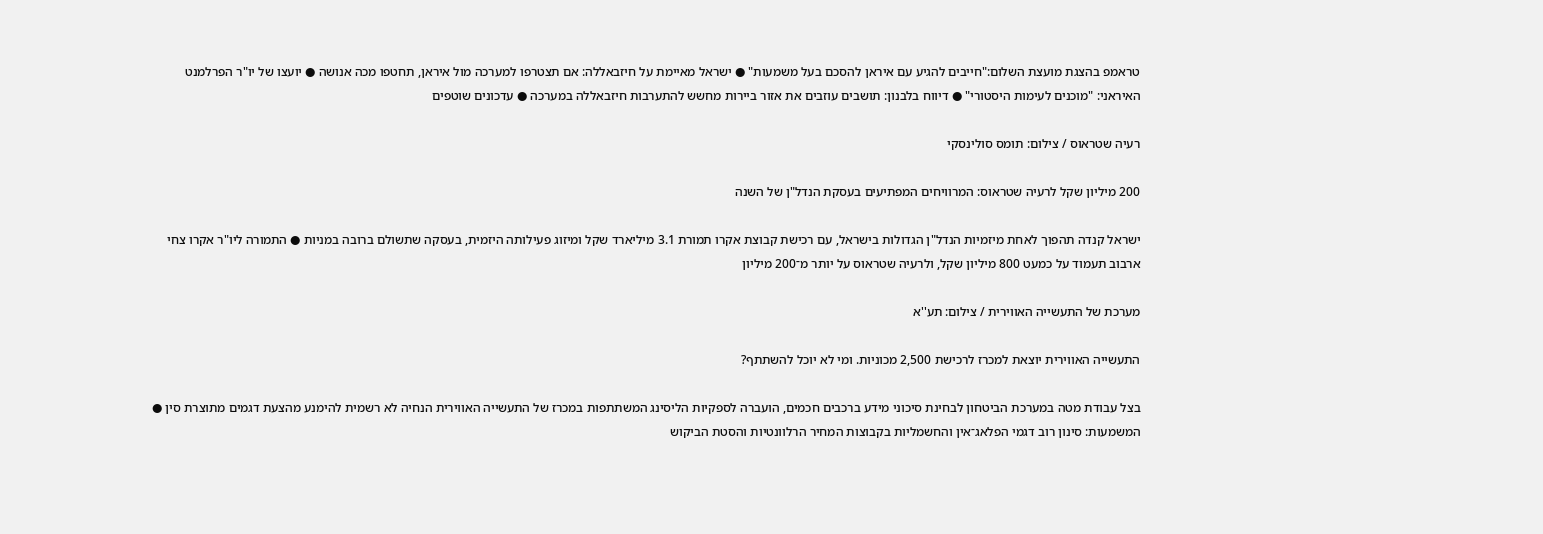טראמפ בהצגת מועצת השלום:"חייבים להגיע עם איראן להסכם בעל משמעות" ● ישראל מאיימת על חיזבאללה: אם תצטרפו למערכה מול איראן, תחטפו מכה אנושה ● יועצו של יו"ר הפרלמנט האיראני: "מוכנים לעימות היסטורי" ● דיווח בלבנון: תושבים עוזבים את אזור ביירות מחשש להתערבות חיזבאללה במערכה ● עדכונים שוטפים

רעיה שטראוס / צילום: תומס סולינסקי

200 מיליון שקל לרעיה שטראוס: המרוויחים המפתיעים בעסקת הנדל"ן של השנה

ישראל קנדה תהפוך לאחת מיזמיות הנדל"ן הגדולות בישראל, עם רכישת קבוצת אקרו תמורת 3.1 מיליארד שקל ומיזוג פעילותה היזמית, בעסקה שתשולם ברובה במניות ● התמורה ליו"ר אקרו צחי ארבוב תעמוד על כמעט 800 מיליון שקל, ולרעיה שטראוס על יותר מ־200 מיליון

מערכת של התעשייה האווירית / צילום: תע''א

התעשייה האווירית יוצאת למכרז לרכישת 2,500 מכוניות. ומי לא יוכל להשתתף?

בצל עבודת מטה במערכת הביטחון לבחינת סיכוני מידע ברכבים חכמים, הועברה לספקיות הליסינג המשתתפות במכרז של התעשייה האווירית הנחיה לא רשמית להימנע מהצעת דגמים מתוצרת סין ● המשמעות: סינון רוב דגמי הפלאג־אין והחשמליות בקבוצות המחיר הרלוונטיות והסטת הביקוש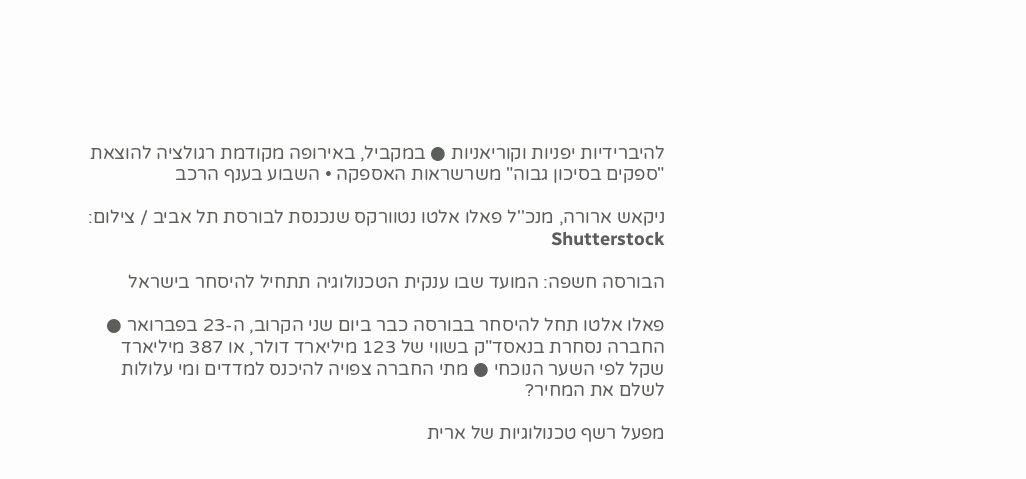להיברידיות יפניות וקוריאניות ● במקביל, באירופה מקודמת רגולציה להוצאת "ספקים בסיכון גבוה" משרשראות האספקה • השבוע בענף הרכב

ניקאש ארורה, מנכ''ל פאלו אלטו נטוורקס שנכנסת לבורסת תל אביב / צילום: Shutterstock

הבורסה חשפה: המועד שבו ענקית הטכנולוגיה תתחיל להיסחר בישראל

פאלו אלטו תחל להיסחר בבורסה כבר ביום שני הקרוב, ה-23 בפברואר ● החברה נסחרת בנאסד"ק בשווי של 123 מיליארד דולר, או 387 מיליארד שקל לפי השער הנוכחי ● מתי החברה צפויה להיכנס למדדים ומי עלולות לשלם את המחיר?

מפעל רשף טכנולוגיות של ארית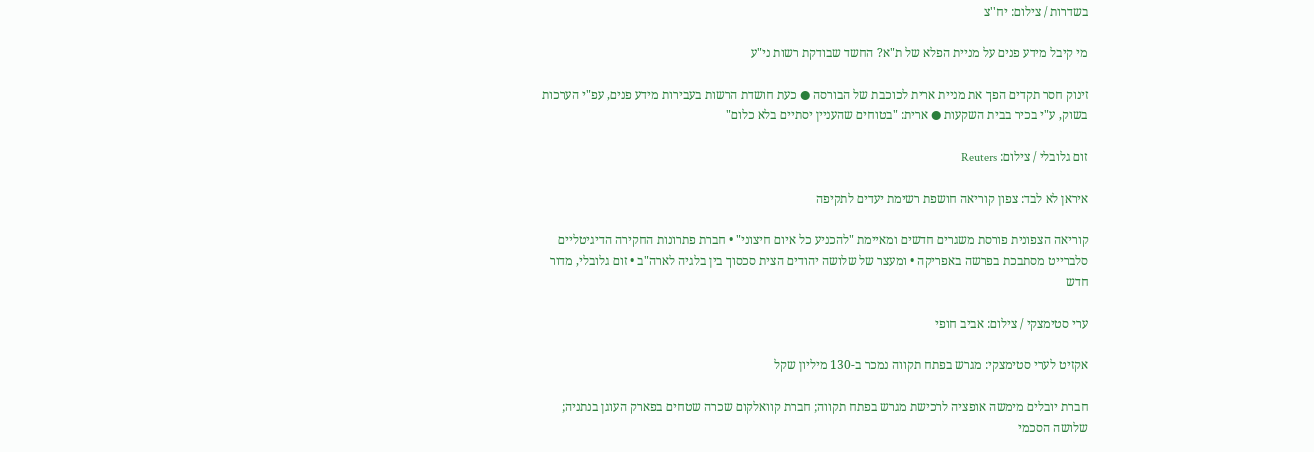בשדרות / צילום: יח''צ

מי קיבל מידע פנים על מניית הפלא של ת"א? החשד שבודקת רשות ני"ע

זינוק חסר תקדים הפך את מניית ארית לכוכבת של הבורסה ● כעת חושדת הרשות בעבירות מידע פנים, עפ"י הערכות בשוק, ע"י בכיר בבית השקעות ● ארית: "בטוחים שהעניין יסתיים בלא כלום"

זום גלובלי / צילום: Reuters

איראן לא לבד: צפון קוריאה חושפת רשימת יעדים לתקיפה

קוריאה הצפונית פורסת משגרים חדשים ומאיימת "להכניע כל איום חיצוני" • חברת פתרונות החקירה הדיגיטליים סלברייט מסתבכת בפרשה באפריקה • ומעצר של שלושה יהודים הצית סכסוך בין בלגיה לארה"ב • זום גלובלי, מדור חדש

ערי סטימצקי / צילום: אביב חופי

אקזיט לערי סטימצקי: מגרש בפתח תקווה נמכר ב-130 מיליון שקל

חברת יובלים מימשה אופציה לרכישת מגרש בפתח תקווה; חברת קוואלקום שכרה שטחים בפארק העוגן בנתניה; שלושה הסכמי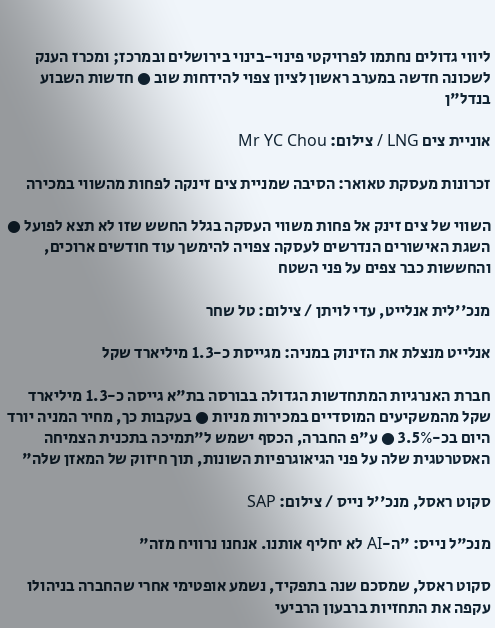ליווי גדולים נחתמו לפרויקטי פינוי-בינוי בירושלים ובמרכז; ומכרז הענק לשכונה חדשה במערב ראשון לציון צפוי להידחות שוב ● חדשות השבוע בנדל"ן

אוניית צים LNG / צילום: Mr YC Chou

זכרונות מעסקת טאואר: הסיבה שמניית צים זינקה לפחות מהשווי במכירה

השווי של צים זינק אל פחות משווי העסקה בגלל החשש שזו לא תצא לפועל ● השגת האישורים הנדרשים לעסקה צפויה להימשך עוד חודשים ארוכים, והחששות כבר צפים על פני השטח

מנכ''לית אנלייט, עדי לויתן / צילום: טל שחר

אנלייט מנצלת את הזינוק במניה: מגייסת כ-1.3 מיליארד שקל

חברת האנרגיות המתחדשות הגדולה בבורסה בת"א גייסה כ-1.3 מיליארד שקל מהמשקיעים המוסדיים במכירות מניות ● בעקבות כך, מחיר המניה יורד היום בכ-3.5% ● ע"פ החברה, הכסף ישמש ל"תמיכה בתכנית הצמיחה האסטרטגית שלה על פני הגיאוגרפיות השונות, תוך חיזוק של המאזן שלה"

סקוט ראסל, מנכ''ל נייס / צילום: SAP

מנכ"ל נייס: "ה-AI לא יחליף אותנו. אנחנו נרוויח מזה"

סקוט ראסל, שמסכם שנה בתפקיד, נשמע אופטימי אחרי שהחברה בניהולו עקפה את התחזיות ברבעון הרביעי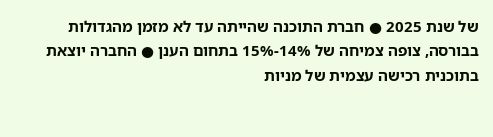של שנת 2025 ● חברת התוכנה שהייתה עד לא מזמן מהגדולות בבורסה, צופה צמיחה של 14%-15% בתחום הענן ● החברה יוצאת בתוכנית רכישה עצמית של מניות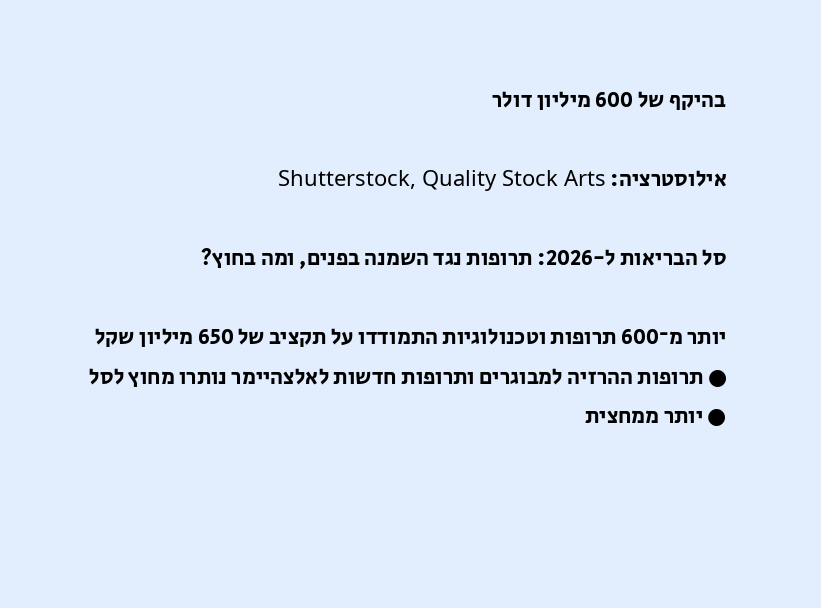בהיקף של 600 מיליון דולר

אילוסטרציה: Shutterstock, Quality Stock Arts

סל הבריאות ל-2026: תרופות נגד השמנה בפנים, ומה בחוץ?

יותר מ־600 תרופות וטכנולוגיות התמודדו על תקציב של 650 מיליון שקל ● תרופות ההרזיה למבוגרים ותרופות חדשות לאלצהיימר נותרו מחוץ לסל ● יותר ממחצית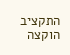התקציב הוקצה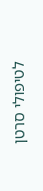לטיפולי סרטן